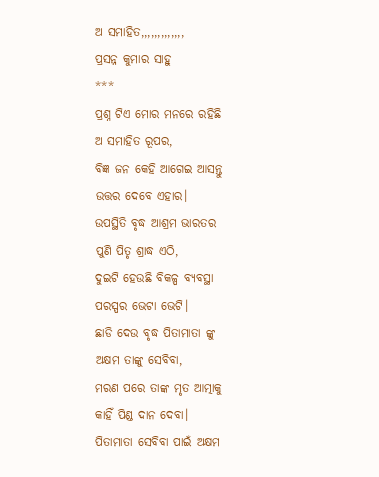ଅ ସମାହିତ,,,,,,,,,,,,,
ପ୍ରସନ୍ନ କୁମାର ସାହୁ
***
ପ୍ରଶ୍ନ ଟିଏ ମୋର ମନରେ ରହିଛି
ଅ ସମାହିତ ରୂପର,
ବିଜ୍ଞ ଜନ କେହି ଆଗେଇ ଆସନ୍ତୁ
ଉତ୍ତର ଦେବେ ଏହାର।
ଉପସ୍ଥିତି ବୃଦ୍ଧ ଆଶ୍ରମ ଭାରତର
ପୁଣି ପିତୃ ଶ୍ରାଦ୍ଧ ଏଠି,
ଦୁଇଟି ହେଉଛି ବିକଳ୍ପ ବ୍ୟବସ୍ଥା
ପରସ୍ପର ଭେଟା ଭେଟି।
ଛାଡି ଦେଉ ବୃଦ୍ଧ ପିତାମାତା ଙ୍କୁ
ଅକ୍ଷମ ତାଙ୍କୁ ସେବିବା,
ମରଣ ପରେ ତାଙ୍କ ମୃତ ଆତ୍ମାକୁ
କାହିଁ ପିଣ୍ଡ ଦାନ ଦେବା।
ପିତାମାତା ସେବିବା ପାଇଁ ଅକ୍ଷମ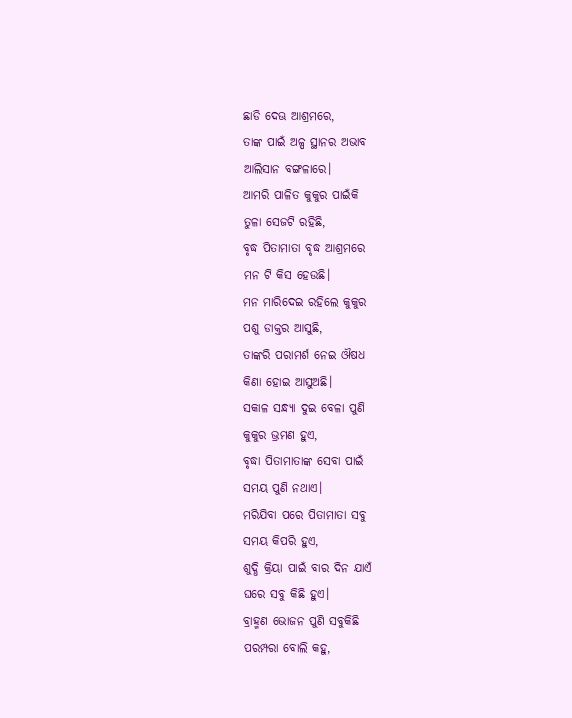ଛାଡି ଦେଊ ଆଶ୍ରମରେ,
ତାଙ୍କ ପାଇଁ ଅଳ୍ପ ସ୍ଥାନର ଅଭାବ
ଆଲିସାନ ବଙ୍ଗଳାରେ।
ଆମରି ପାଳିତ କୁକୁର ପାଇଁକି
ତୁଳା ସେଜଟି ରହିଛି,
ବୃଦ୍ଧ ପିତାମାତା ବୃଦ୍ଧ ଆଶ୍ରମରେ
ମନ ଟି କିସ ହେଉଛି।
ମନ ମାରିଦେଇ ରହିଲେ କୁକୁର
ପଶୁ ଡାକ୍ତର ଆସୁଛି,
ତାଙ୍କରି ପରାମର୍ଶ ନେଇ ଔଷଧ
କିଣା ହୋଇ ଆସୁଅଛି।
ସକାଳ ସନ୍ଧ୍ୟା ଦୁଇ ବେଳା ପୁଣି
କୁକୁର ଭ୍ରମଣ ହୁଏ,
ବୃଦ୍ଧା ପିତାମାତାଙ୍କ ସେବା ପାଇଁ
ସମୟ ପୁଣି ନଥାଏ।
ମରିଯିବା ପରେ ପିତାମାତା ସବୁ
ସମୟ କିପରି ହୁଏ,
ଶୁଦ୍ଧି କ୍ରିୟା ପାଇଁ ବାର ଦିନ ଯାଏଁ
ଘରେ ସବୁ କିଛି ହୁଏ।
ବ୍ରାହ୍ମଣ ଭୋଜନ ପୁଣି ସବୁକିଛି
ପରମ୍ପରା ବୋଲି କହୁ,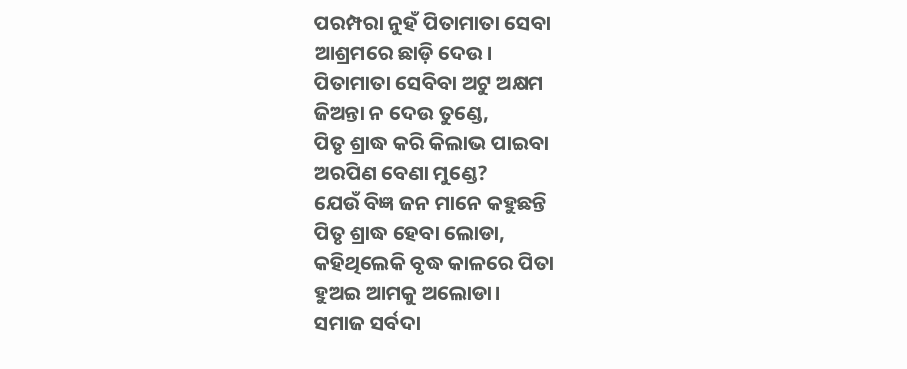ପରମ୍ପରା ନୁହଁ ପିତାମାତା ସେବା
ଆଶ୍ରମରେ ଛାଡ଼ି ଦେଉ।
ପିତାମାତା ସେବିବା ଅଟୁ ଅକ୍ଷମ
ଜିଅନ୍ତା ନ ଦେଉ ତୁଣ୍ଡେ,
ପିତୃ ଶ୍ରାଦ୍ଧ କରି କିଲାଭ ପାଇବା
ଅରପିଣ ବେଣା ମୁଣ୍ଡେ?
ଯେଉଁ ବିଜ୍ଞ ଜନ ମାନେ କହୁଛନ୍ତି
ପିତୃ ଶ୍ରାଦ୍ଧ ହେବା ଲୋଡା,
କହିଥିଲେକି ବୃଦ୍ଧ କାଳରେ ପିତା
ହୁଅଇ ଆମକୁ ଅଲୋଡା।
ସମାଜ ସର୍ବଦା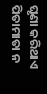ଘୃଣା କରିଥାଏ
ପିତାମାତା ନ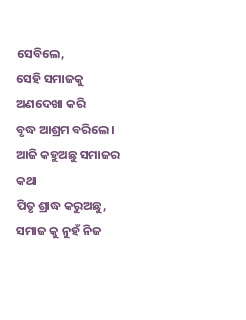ସେବିଲେ,
ସେହି ସମାଜକୁ ଅଣଦେଖା କରି
ବୃଦ୍ଧ ଆଶ୍ରମ ବରିଲେ।
ଆଜି କହୁଅଛୁ ସମାଜର କଥା
ପିତୃ ଶ୍ରାଦ୍ଧ କରୁଅଛୁ,
ସମାଜ କୁ ନୁହଁ ନିଜ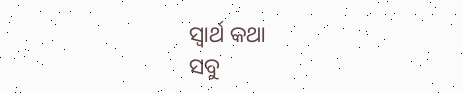ସ୍ୱାର୍ଥ କଥା
ସବୁ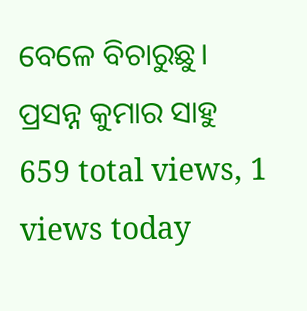ବେଳେ ବିଚାରୁଛୁ।
ପ୍ରସନ୍ନ କୁମାର ସାହୁ
659 total views, 1 views today